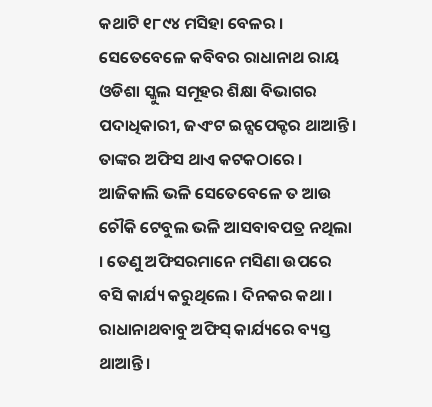କଥାଟି ୧୮୯୪ ମସିହା ବେଳର । ସେତେବେଳେ କବିବର ରାଧାନାଥ ରାୟ ଓଡିଶା ସ୍କୁଲ ସମୂହର ଶିକ୍ଷା ବିଭାଗର ପଦାଧିକାରୀ, ଜଏଂଟ ଇନ୍ସପେକ୍ଟର ଥାଆନ୍ତି । ତାଙ୍କର ଅଫିସ ଥାଏ କଟକଠାରେ । ଆଜିକାଲି ଭଳି ସେତେବେଳେ ତ ଆଉ ଚୌକି ଟେବୁଲ ଭଳି ଆସବାବପତ୍ର ନଥିଲା । ତେଣୁ ଅଫିସରମାନେ ମସିଣା ଉପରେ ବସି କାର୍ଯ୍ୟ କରୁଥିଲେ । ଦିନକର କଥା । ରାଧାନାଥବାବୁ ଅଫିସ୍ କାର୍ଯ୍ୟରେ ବ୍ୟସ୍ତ ଥାଆନ୍ତି ।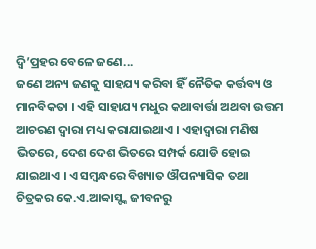ଦ୍ୱି’ପ୍ରହର ବେଳେ ଜଣେ...
ଜଣେ ଅନ୍ୟ ଜଣକୁ ସାହଯ୍ୟ କରିବା ହିଁ ନୈତିକ କର୍ତ୍ତବ୍ୟ ଓ ମାନବିକତା । ଏହି ସାହାଯ୍ୟ ମଧୁର କଥାବାର୍ତ୍ତା ଅଥବା ଉତ୍ତମ ଆଚରଣ ଦ୍ୱାରା ମଧ୍ୟ କରାଯାଇଥାଏ । ଏହାଦ୍ୱାରା ମଣିଷ ଭିତରେ, ଦେଶ ଦେଶ ଭିତରେ ସମ୍ପର୍କ ଯୋଡି ହୋଇ ଯାଇଥାଏ । ଏ ସମ୍ବନ୍ଧରେ ବିଖ୍ୟାତ ଔପନ୍ୟାସିକ ତଥା ଚିତ୍ରକର କେ.ଏ.ଆବ୍ବାସ୍ଙ୍କ ଜୀବନରୁ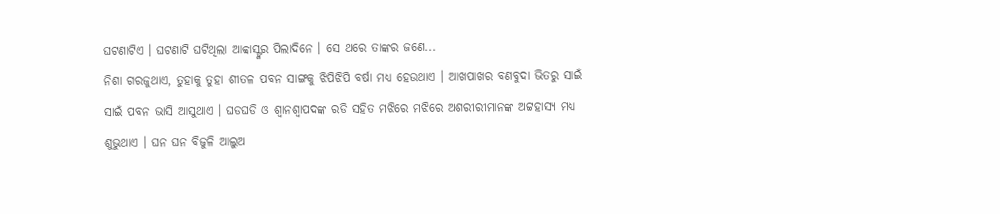ଘଟଣାଟିଏ । ଘଟଣାଟି ଘଟିଥିଲା ଆବ୍ବାସ୍ଙ୍କର ପିଲାଦିନେ । ସେ ଥରେ ତାଙ୍କର ଜଣେ...
ନିଶା ଗରଜୁଥାଏ, ତୁହାକୁ ତୁହା ଶୀତଳ ପବନ ସାଙ୍ଗକୁ ଝିପିଝିପି ବର୍ଷା ମଧ୍ୟ ହେଉଥାଏ । ଆଖପାଖର ବଣବୁଦା ଭିତରୁ ସାଇଁ ସାଇଁ ପବନ ଭାସି ଆସୁଥାଏ । ଘଡଘଡି ଓ ଶ୍ୱାନଶ୍ୱାପଦଙ୍କ ରଡି ସହିତ ମଝିରେ ମଝିରେ ଅଶରୀରୀମାନଙ୍କ ଅଟ୍ଟହାସ୍ୟ ମଧ୍ୟ ଶୁଭୁଥାଏ । ଘନ ଘନ ବିଜୁଳି ଆଲୁଅ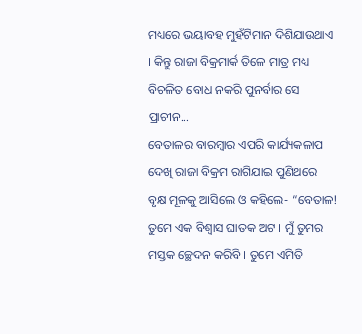ମଧ୍ୟରେ ଭୟାବହ ମୁହଁଟିମାନ ଦିଶିଯାଉଥାଏ । କିନ୍ତୁ ରାଜା ବିକ୍ରମାର୍କ ତିଳେ ମାତ୍ର ମଧ୍ୟ ବିଚଳିତ ବୋଧ ନକରି ପୁନର୍ବାର ସେ ପ୍ରାଚୀନ...
ବେତାଳର ବାରମ୍ବାର ଏପରି କାର୍ଯ୍ୟକଳାପ ଦେଖି ରାଜା ବିକ୍ରମ ରାଗିଯାଇ ପୁଣିଥରେ ବୃକ୍ଷ ମୂଳକୁ ଆସିଲେ ଓ କହିଲେ- “ବେତାଳ! ତୁମେ ଏକ ବିଶ୍ୱାସ ଘାତକ ଅଟ । ମୁଁ ତୁମର ମସ୍ତକ ଚ୍ଛେଦନ କରିବି । ତୁମେ ଏମିତି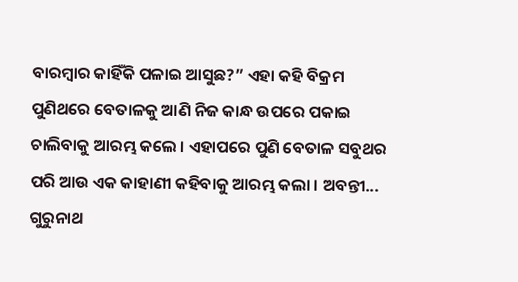ବାରମ୍ବାର କାହିଁକି ପଳାଇ ଆସୁଛ?” ଏହା କହି ବିକ୍ରମ ପୁଣିଥରେ ବେତାଳକୁ ଆଣି ନିଜ କାନ୍ଧ ଉପରେ ପକାଇ ଚାଲିବାକୁ ଆରମ୍ଭ କଲେ । ଏହାପରେ ପୁଣି ବେତାଳ ସବୁଥର ପରି ଆଉ ଏକ କାହାଣୀ କହିବାକୁ ଆରମ୍ଭ କଲା । ଅବନ୍ତୀ...
ଗୁରୁନାଥ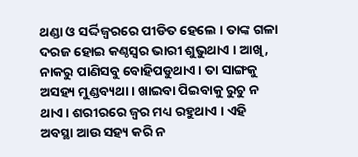ଥଣ୍ଡା ଓ ସର୍ଦ୍ଦିଜ୍ୱରରେ ପୀଡିତ ହେଲେ । ତାଙ୍କ ଗଳା ଦରଜ ହୋଇ କଣ୍ଠସ୍ୱର ଭାରୀ ଶୁଭୁଥାଏ । ଆଖି, ନାକରୁ ପାଣିସବୁ ବୋହିପଡୁଥାଏ । ତା ସାଙ୍ଗକୁ ଅସହ୍ୟ ମୁଣ୍ଡବ୍ୟଥା । ଖାଇବା ପିଇବାକୁ ରୁଚୁ ନ ଥାଏ । ଶରୀରରେ ଜ୍ୱର ମଧ୍ୟ ରହୁଥାଏ । ଏହି ଅବସ୍ଥା ଆଉ ସହ୍ୟ କରି ନ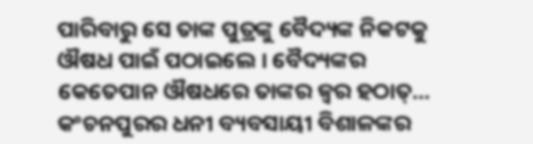ପାରିବାରୁ ସେ ତାଙ୍କ ପୁତ୍ରଙ୍କୁ ବୈଦ୍ୟଙ୍କ ନିକଟକୁ ଔଷଧ ପାଇଁ ପଠାଇଲେ । ବୈଦ୍ୟଙ୍କର କେତେପାନ ଔଷଧରେ ତାଙ୍କର ଜ୍ୱର ହଠାତ୍...
କଂଚନପୁରର ଧନୀ ବ୍ୟବସାୟୀ ବିଶାଳଙ୍କର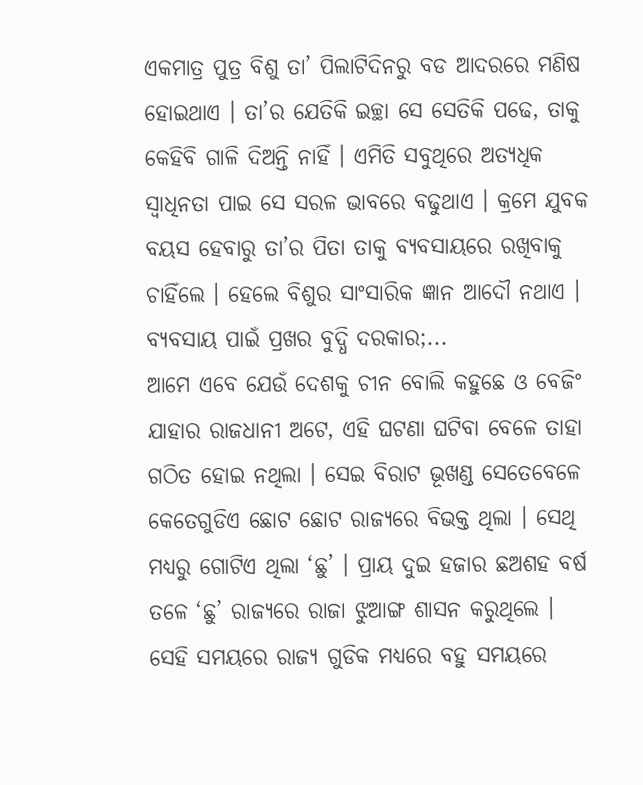ଏକମାତ୍ର ପୁତ୍ର ବିଶୁ ତା’ ପିଲାଟିଦିନରୁ ବଡ ଆଦରରେ ମଣିଷ ହୋଇଥାଏ । ତା’ର ଯେତିକି ଇଚ୍ଛା ସେ ସେତିକି ପଢେ, ତାକୁ କେହିବି ଗାଳି ଦିଅନ୍ତି ନାହିଁ । ଏମିତି ସବୁଥିରେ ଅତ୍ୟଧିକ ସ୍ୱାଧିନତା ପାଇ ସେ ସରଳ ଭାବରେ ବଢୁଥାଏ । କ୍ରମେ ଯୁବକ ବୟସ ହେବାରୁ ତା’ର ପିତା ତାକୁ ବ୍ୟବସାୟରେ ରଖିବାକୁ ଚାହିଁଲେ । ହେଲେ ବିଶୁର ସାଂସାରିକ ଜ୍ଞାନ ଆଦୌ ନଥାଏ । ବ୍ୟବସାୟ ପାଇଁ ପ୍ରଖର ବୁଦ୍ଧି ଦରକାର;...
ଆମେ ଏବେ ଯେଉଁ ଦେଶକୁ ଚୀନ ବୋଲି କହୁଛେ ଓ ବେଜିଂ ଯାହାର ରାଜଧାନୀ ଅଟେ, ଏହି ଘଟଣା ଘଟିବା ବେଳେ ତାହା ଗଠିତ ହୋଇ ନଥିଲା । ସେଇ ବିରାଟ ଭୂଖଣ୍ଡ ସେତେବେଳେ କେତେଗୁଡିଏ ଛୋଟ ଛୋଟ ରାଜ୍ୟରେ ବିଭକ୍ତ ଥିଲା । ସେଥି ମଧ୍ୟରୁ ଗୋଟିଏ ଥିଲା ‘ଛୁ’ । ପ୍ରାୟ ଦୁଇ ହଜାର ଛଅଶହ ବର୍ଷ ତଳେ ‘ଛୁ’ ରାଜ୍ୟରେ ରାଜା ଝୁଆଙ୍ଗ ଶାସନ କରୁଥିଲେ । ସେହି ସମୟରେ ରାଜ୍ୟ ଗୁଡିକ ମଧ୍ୟରେ ବହୁ ସମୟରେ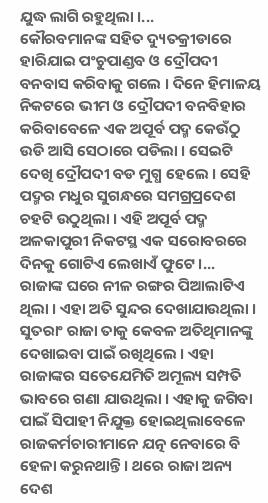ଯୁଦ୍ଧ ଲାଗି ରହୁଥିଲା ।...
କୌରବମାନଙ୍କ ସହିତ ଦ୍ୟୁତକ୍ରୀଡାରେ ହାରିଯାଇ ପଂଚୁପାଣ୍ଡବ ଓ ଦ୍ରୌପଦୀ ବନବାସ କରିବାକୁ ଗଲେ । ଦିନେ ହିମାଳୟ ନିକଟରେ ଭୀମ ଓ ଦ୍ରୌପଦୀ ବନବିହାର କରିବାବେଳେ ଏକ ଅପୂର୍ବ ପଦ୍ମ କେଉଁଠୁ ଉଡି ଆସି ସେଠାରେ ପଡିଲା । ସେଇଟି ଦେଖି ଦ୍ରୌପଦୀ ବଡ ମୁଗ୍ଧ ହେଲେ । ସେହି ପଦ୍ମର ମଧୁର ସୁଗନ୍ଧରେ ସମଗ୍ରପ୍ରଦେଶ ଚହଟି ଉଠୁଥିଲା । ଏହି ଅପୂର୍ବ ପଦ୍ମ ଅଳକାପୁରୀ ନିକଟସ୍ଥ ଏକ ସରୋବରରେ ଦିନକୁ ଗୋଟିଏ ଲେଖାଏଁ ଫୁଟେ ।...
ରାଜାଙ୍କ ଘରେ ନୀଳ ରଙ୍ଗର ପିଆଲାଟିଏ ଥିଲା । ଏହା ଅତି ସୁନ୍ଦର ଦେଖାଯାଉଥିଲା । ସୁତରାଂ ରାଜା ତାକୁ କେବଳ ଅତିଥିମାନଙ୍କୁ ଦେଖାଇବା ପାଇଁ ରଖିଥିଲେ । ଏହା ରାଜାଙ୍କର ସତେଯେମିତି ଅମୂଲ୍ୟ ସମ୍ପତି ଭାବରେ ଗଣା ଯାଉଥିଲା । ଏହାକୁ ଜଗିବା ପାଇଁ ସିପାହୀ ନିଯୁକ୍ତ ହୋଇଥିଲାବେଳେ ରାଜକର୍ମଚାରୀମାନେ ଯତ୍ନ ନେବାରେ ବି ହେଳା କରୁନଥାନ୍ତି । ଥରେ ରାଜା ଅନ୍ୟ ଦେଶ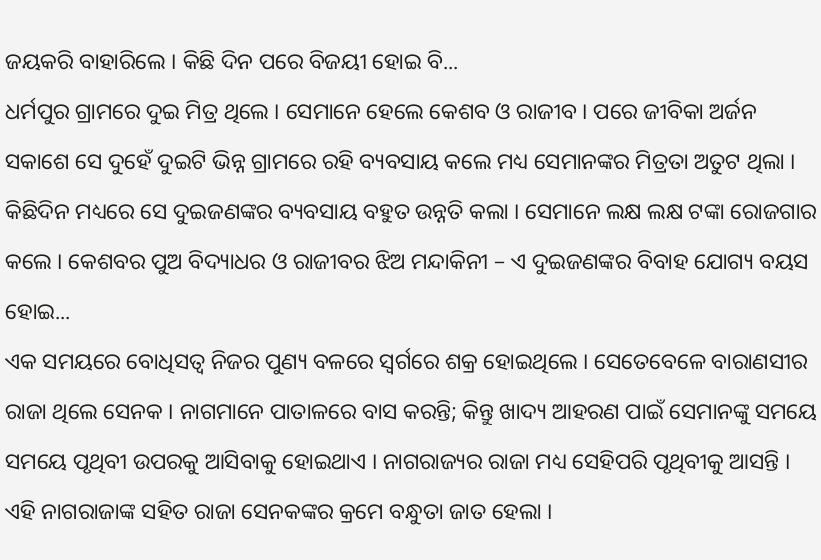ଜୟକରି ବାହାରିଲେ । କିଛି ଦିନ ପରେ ବିଜୟୀ ହୋଇ ବି...
ଧର୍ମପୁର ଗ୍ରାମରେ ଦୁଇ ମିତ୍ର ଥିଲେ । ସେମାନେ ହେଲେ କେଶବ ଓ ରାଜୀବ । ପରେ ଜୀବିକା ଅର୍ଜନ ସକାଶେ ସେ ଦୁହେଁ ଦୁଇଟି ଭିନ୍ନ ଗ୍ରାମରେ ରହି ବ୍ୟବସାୟ କଲେ ମଧ୍ୟ ସେମାନଙ୍କର ମିତ୍ରତା ଅତୁଟ ଥିଲା । କିଛିଦିନ ମଧ୍ୟରେ ସେ ଦୁଇଜଣଙ୍କର ବ୍ୟବସାୟ ବହୁତ ଉନ୍ନତି କଲା । ସେମାନେ ଲକ୍ଷ ଲକ୍ଷ ଟଙ୍କା ରୋଜଗାର କଲେ । କେଶବର ପୁଅ ବିଦ୍ୟାଧର ଓ ରାଜୀବର ଝିଅ ମନ୍ଦାକିନୀ – ଏ ଦୁଇଜଣଙ୍କର ବିବାହ ଯୋଗ୍ୟ ବୟସ ହୋଇ...
ଏକ ସମୟରେ ବୋଧିସତ୍ୱ ନିଜର ପୁଣ୍ୟ ବଳରେ ସ୍ୱର୍ଗରେ ଶକ୍ର ହୋଇଥିଲେ । ସେତେବେଳେ ବାରାଣସୀର ରାଜା ଥିଲେ ସେନକ । ନାଗମାନେ ପାତାଳରେ ବାସ କରନ୍ତି; କିନ୍ତୁ ଖାଦ୍ୟ ଆହରଣ ପାଇଁ ସେମାନଙ୍କୁ ସମୟେ ସମୟେ ପୃଥିବୀ ଉପରକୁ ଆସିବାକୁ ହୋଇଥାଏ । ନାଗରାଜ୍ୟର ରାଜା ମଧ୍ୟ ସେହିପରି ପୃଥିବୀକୁ ଆସନ୍ତି । ଏହି ନାଗରାଜାଙ୍କ ସହିତ ରାଜା ସେନକଙ୍କର କ୍ରମେ ବନ୍ଧୁତା ଜାତ ହେଲା ।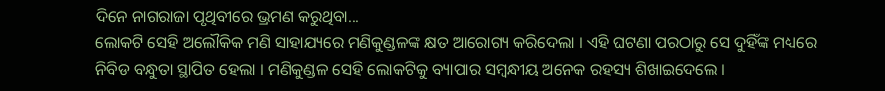ଦିନେ ନାଗରାଜା ପୃଥିବୀରେ ଭ୍ରମଣ କରୁଥିବା...
ଲୋକଟି ସେହି ଅଲୌକିକ ମଣି ସାହାଯ୍ୟରେ ମଣିକୁଣ୍ଡଳଙ୍କ କ୍ଷତ ଆରୋଗ୍ୟ କରିଦେଲା । ଏହି ଘଟଣା ପରଠାରୁ ସେ ଦୁହିଁଙ୍କ ମଧ୍ୟରେ ନିବିଡ ବନ୍ଧୁତା ସ୍ଥାପିତ ହେଲା । ମଣିକୁଣ୍ଡଳ ସେହି ଲୋକଟିକୁ ବ୍ୟାପାର ସମ୍ବନ୍ଧୀୟ ଅନେକ ରହସ୍ୟ ଶିଖାଇଦେଲେ ।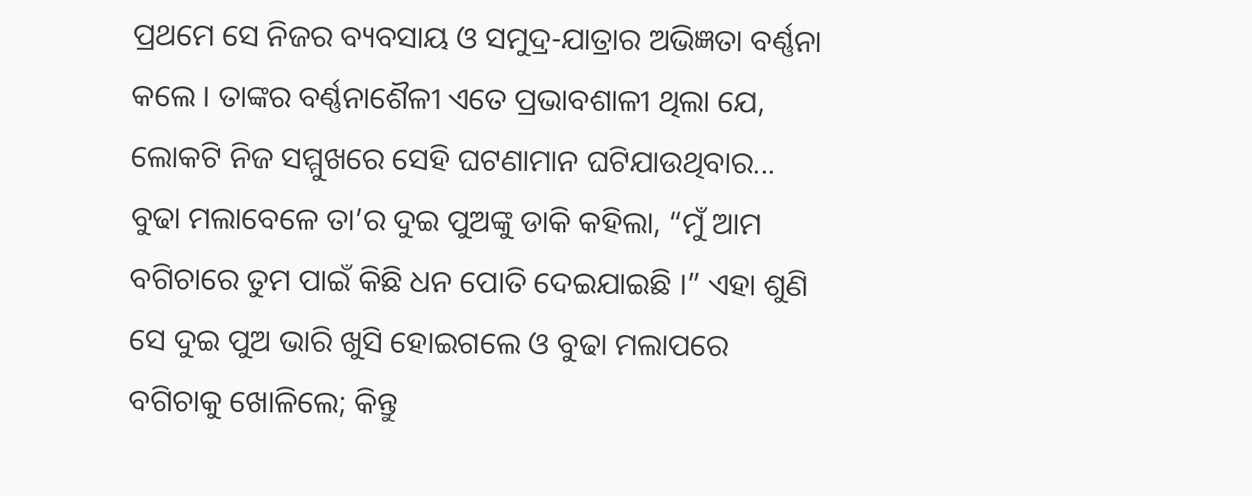ପ୍ରଥମେ ସେ ନିଜର ବ୍ୟବସାୟ ଓ ସମୁଦ୍ର-ଯାତ୍ରାର ଅଭିଜ୍ଞତା ବର୍ଣ୍ଣନା କଲେ । ତାଙ୍କର ବର୍ଣ୍ଣନାଶୈଳୀ ଏତେ ପ୍ରଭାବଶାଳୀ ଥିଲା ଯେ, ଲୋକଟି ନିଜ ସମ୍ମୁଖରେ ସେହି ଘଟଣାମାନ ଘଟିଯାଉଥିବାର...
ବୁଢା ମଲାବେଳେ ତା’ର ଦୁଇ ପୁଅଙ୍କୁ ଡାକି କହିଲା, “ମୁଁ ଆମ ବଗିଚାରେ ତୁମ ପାଇଁ କିଛି ଧନ ପୋତି ଦେଇଯାଇଛି ।” ଏହା ଶୁଣି ସେ ଦୁଇ ପୁଅ ଭାରି ଖୁସି ହୋଇଗଲେ ଓ ବୁଢା ମଲାପରେ ବଗିଚାକୁ ଖୋଳିଲେ; କିନ୍ତୁ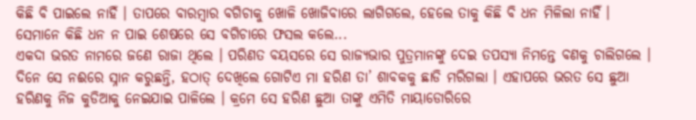କିଛି ବି ପାଇଲେ ନାହିଁ । ତାପରେ ବାରମ୍ବାର ବଗିଚାକୁ ଖୋଳି ଖୋଜିବାରେ ଲାଗିଗଲେ, ହେଲେ ତାକୁ କିଛି ବି ଧନ ମିଳିଲା ନାହିଁ । ସେମାନେ କିଛି ଧନ ନ ପାଇ ଶେଷରେ ସେ ବଗିଚାରେ ଫସଲ କଲେ...
ଏକଦା ଭରତ ନାମରେ ଜଣେ ରାଜା ଥିଲେ । ପରିଣତ ବୟସରେ ସେ ରାଜ୍ୟଭାର ପୁତ୍ରମାନଙ୍କୁ ଦେଇ ତପସ୍ୟା ନିମନ୍ତେ ବଣକୁ ଚାଲିଗଲେ । ଦିନେ ସେ ନଈରେ ସ୍ନାନ କରୁଛନ୍ତି, ହଠାତ୍ ଦେଖିଲେ ଗୋଟିଏ ମା ହରିଣ ତା’ ଶାବକକୁ ଛାଡି ମରିଗଲା । ଏହାପରେ ଭରତ ସେ ଛୁଆ ହରିଣକୁ ନିଜ କୁଡିଆକୁ ନେଇଯାଇ ପାଳିଲେ । କ୍ରମେ ସେ ହରିଣ ଛୁଆ ତାଙ୍କୁ ଏମିତି ମାୟାଡୋରିରେ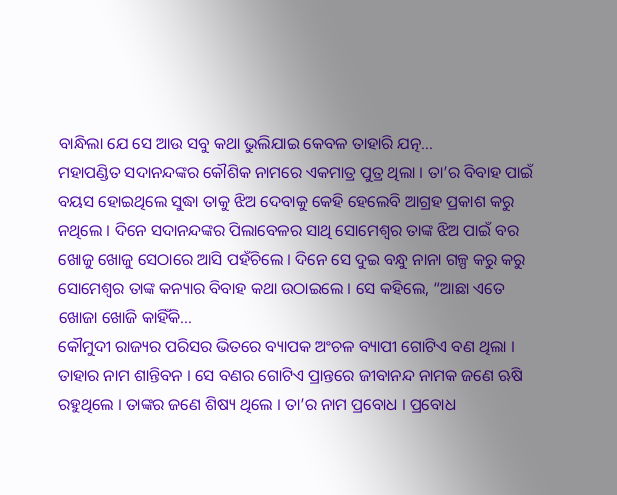ବାନ୍ଧିଲା ଯେ ସେ ଆଉ ସବୁ କଥା ଭୁଲିଯାଇ କେବଳ ତାହାରି ଯତ୍ନ...
ମହାପଣ୍ଡିତ ସଦାନନ୍ଦଙ୍କର କୌଶିକ ନାମରେ ଏକମାତ୍ର ପୁତ୍ର ଥିଲା । ତା’ର ବିବାହ ପାଇଁ ବୟସ ହୋଇଥିଲେ ସୁଦ୍ଧା ତାକୁ ଝିଅ ଦେବାକୁ କେହି ହେଲେବି ଆଗ୍ରହ ପ୍ରକାଶ କରୁ ନଥିଲେ । ଦିନେ ସଦାନନ୍ଦଙ୍କର ପିଲାବେଳର ସାଥି ସୋମେଶ୍ୱର ତାଙ୍କ ଝିଅ ପାଇଁ ବର ଖୋଜୁ ଖୋଜୁ ସେଠାରେ ଆସି ପହଁଚିଲେ । ଦିନେ ସେ ଦୁଇ ବନ୍ଧୁ ନାନା ଗଳ୍ପ କରୁ କରୁ ସୋମେଶ୍ୱର ତାଙ୍କ କନ୍ୟାର ବିବାହ କଥା ଉଠାଇଲେ । ସେ କହିଲେ, “ଆଛା ଏତେ ଖୋଜା ଖୋଜି କାହିଁକି...
କୌମୁଦୀ ରାଜ୍ୟର ପରିସର ଭିତରେ ବ୍ୟାପକ ଅଂଚଳ ବ୍ୟାପୀ ଗୋଟିଏ ବଣ ଥିଲା । ତାହାର ନାମ ଶାନ୍ତିବନ । ସେ ବଣର ଗୋଟିଏ ପ୍ରାନ୍ତରେ ଜୀବାନନ୍ଦ ନାମକ ଜଣେ ଋଷି ରହୁଥିଲେ । ତାଙ୍କର ଜଣେ ଶିଷ୍ୟ ଥିଲେ । ତା’ର ନାମ ପ୍ରବୋଧ । ପ୍ରବୋଧ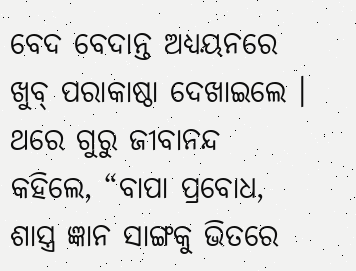ବେଦ ବେଦାନ୍ତ ଅଧ୍ୟୟନରେ ଖୁବ୍ ପରାକାଷ୍ଠା ଦେଖାଇଲେ । ଥରେ ଗୁରୁ ଜୀବାନନ୍ଦ କହିଲେ, “ବାପା ପ୍ରବୋଧ, ଶାସ୍ତ୍ର ଜ୍ଞାନ ସାଙ୍ଗକୁ ଭିତରେ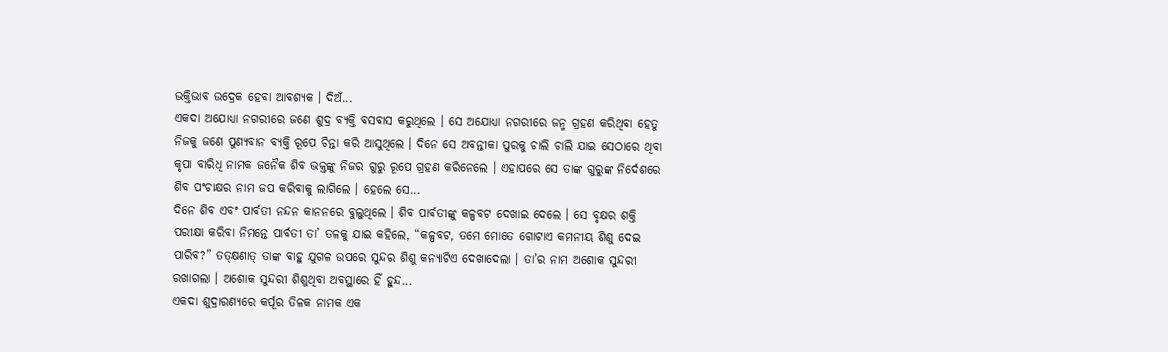ଭକ୍ତିଭାବ ଉଦ୍ରେକ ହେବା ଆବଶ୍ୟକ । ଦିଅଁ...
ଏକଦା ଅଯୋଧ୍ୟା ନଗରୀରେ ଜଣେ ଶୁଦ୍ର ବ୍ୟକ୍ତି ବସବାସ କରୁଥିଲେ । ସେ ଅଯୋଧ୍ୟା ନଗରୀରେ ଜନ୍ମ ଗ୍ରହଣ କରିଥିବା ହେତୁ ନିଜକୁ ଜଣେ ପୁଣ୍ୟବାନ ବ୍ୟକ୍ତି ରୂପେ ଚିନ୍ତା କରି ଆସୁଥିଲେ । ଦିନେ ସେ ଅବନ୍ତୀକା ପୁରକୁ ଚାଲି ଚାଲି ଯାଇ ସେଠାରେ ଥିବା କୃପା ବାରିଧି ନାମକ ଜନୈକ ଶିବ ଭକ୍ତଙ୍କୁ ନିଜର ଗୁରୁ ରୂପେ ଗ୍ରହଣ କରିନେଲେ । ଏହାପରେ ସେ ତାଙ୍କ ଗୁରୁଙ୍କ ନିର୍ଦେଶରେ ଶିବ ପଂଚାକ୍ଷର ନାମ ଜପ କରିବାକୁ ଲାଗିଲେ । ହେଲେ ସେ...
ଦିନେ ଶିବ ଏବଂ ପାର୍ବତୀ ନନ୍ଦନ କାନନରେ ବୁଲୁଥିଲେ । ଶିବ ପାର୍ବତୀଙ୍କୁ କଳ୍ପବଟ ଦେଖାଇ ଦେଲେ । ସେ ବୃକ୍ଷର ଶକ୍ତି ପରୀକ୍ଷା କରିବା ନିମନ୍ତେ ପାର୍ବତୀ ତା’ ତଳକୁ ଯାଇ କହିଲେ, “କଳ୍ପବଟ, ତମେ ମୋତେ ଗୋଟାଏ କମନୀୟ ଶିଶୁ ଦେଇ ପାରିବ?” ତତ୍କ୍ଷଣାତ୍ ତାଙ୍କ ବାହୁ ଯୁଗଳ ଉପରେ ସୁନ୍ଦର ଶିଶୁ କନ୍ୟାଟିଏ ଦେଖାଦେଲା । ତା’ର ନାମ ଅଶୋକ ସୁନ୍ଦରୀ ରଖାଗଲା । ଅଶୋକ ସୁନ୍ଦରୀ ଶିଶୁଥିବା ଅବସ୍ଥାରେ ହିଁ ହୁନ୍ଦ...
ଏକଦା ଶୁଦ୍ରାରଣ୍ୟରେ କର୍ପୂର ତିଳକ ନାମକ ଏକ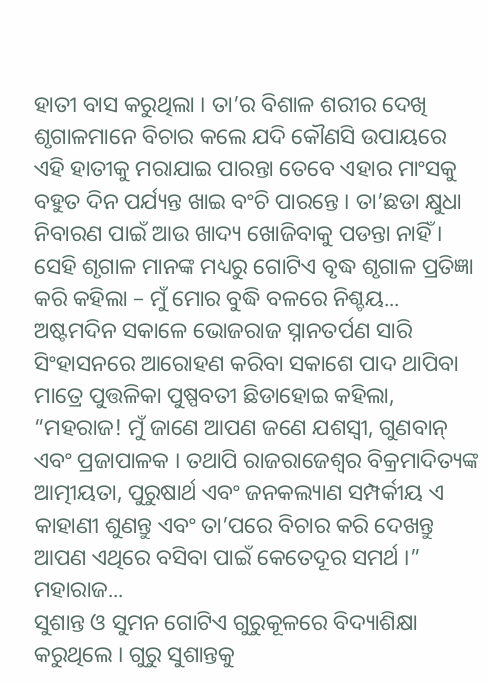ହାତୀ ବାସ କରୁଥିଲା । ତା’ର ବିଶାଳ ଶରୀର ଦେଖି ଶୃଗାଳମାନେ ବିଚାର କଲେ ଯଦି କୌଣସି ଉପାୟରେ ଏହି ହାତୀକୁ ମରାଯାଇ ପାରନ୍ତା ତେବେ ଏହାର ମାଂସକୁ ବହୁତ ଦିନ ପର୍ଯ୍ୟନ୍ତ ଖାଇ ବଂଚି ପାରନ୍ତେ । ତା’ଛଡା କ୍ଷୁଧା ନିବାରଣ ପାଇଁ ଆଉ ଖାଦ୍ୟ ଖୋଜିବାକୁ ପଡନ୍ତା ନାହିଁ । ସେହି ଶୃଗାଳ ମାନଙ୍କ ମଧ୍ୟରୁ ଗୋଟିଏ ବୃଦ୍ଧ ଶୃଗାଳ ପ୍ରତିଜ୍ଞା କରି କହିଲା – ମୁଁ ମୋର ବୁଦ୍ଧି ବଳରେ ନିଶ୍ଚୟ...
ଅଷ୍ଟମଦିନ ସକାଳେ ଭୋଜରାଜ ସ୍ନାନତର୍ପଣ ସାରି ସିଂହାସନରେ ଆରୋହଣ କରିବା ସକାଶେ ପାଦ ଥାପିବା ମାତ୍ରେ ପୁତ୍ତଳିକା ପୁଷ୍ପବତୀ ଛିଡାହୋଇ କହିଲା, “ମହରାଜ! ମୁଁ ଜାଣେ ଆପଣ ଜଣେ ଯଶସ୍ୱୀ, ଗୁଣବାନ୍ ଏବଂ ପ୍ରଜାପାଳକ । ତଥାପି ରାଜରାଜେଶ୍ୱର ବିକ୍ରମାଦିତ୍ୟଙ୍କ ଆତ୍ମୀୟତା, ପୁରୁଷାର୍ଥ ଏବଂ ଜନକଲ୍ୟାଣ ସମ୍ପର୍କୀୟ ଏ କାହାଣୀ ଶୁଣନ୍ତୁ ଏବଂ ତା’ପରେ ବିଚାର କରି ଦେଖନ୍ତୁ ଆପଣ ଏଥିରେ ବସିବା ପାଇଁ କେତେଦୂର ସମର୍ଥ ।” ମହାରାଜ...
ସୁଶାନ୍ତ ଓ ସୁମନ ଗୋଟିଏ ଗୁରୁକୂଳରେ ବିଦ୍ୟାଶିକ୍ଷା କରୁଥିଲେ । ଗୁରୁ ସୁଶାନ୍ତକୁ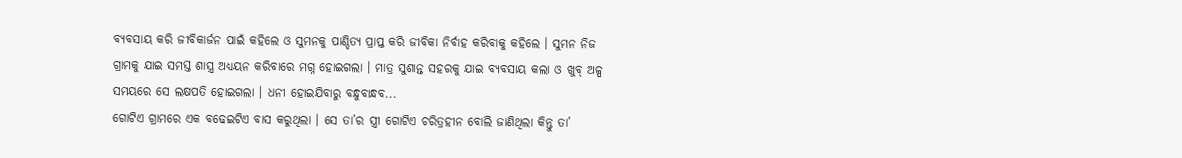ବ୍ୟବସାୟ କରି ଜୀବିକାର୍ଜନ ପାଇଁ କହିଲେ ଓ ସୁମନକୁ ପାଣ୍ଡିତ୍ୟ ପ୍ରାପ୍ତ କରି ଜୀବିକା ନିର୍ବାହ କରିବାକୁ କହିଲେ । ସୁମନ ନିଜ ଗ୍ରାମକୁ ଯାଇ ସମସ୍ତ ଶାସ୍ତ୍ର ଅଧ୍ୟୟନ କରିବାରେ ମଗ୍ନ ହୋଇଗଲା । ମାତ୍ର ସୁଶାନ୍ତ ସହରକୁ ଯାଇ ବ୍ୟବସାୟ କଲା ଓ ଖୁବ୍ ଅଳ୍ପ ସମୟରେ ସେ ଲକ୍ଷପତି ହୋଇଗଲା । ଧନୀ ହୋଇଯିବାରୁ ବନ୍ଧୁବାନ୍ଧବ...
ଗୋଟିଏ ଗ୍ରାମରେ ଏକ ବଢେଇଟିଏ ବାସ କରୁଥିଲା । ସେ ତା’ର ସ୍ତ୍ରୀ ଗୋଟିଏ ଚରିତ୍ରହୀନ ବୋଲି ଜାଣିଥିଲା କିନ୍ତୁ ତା’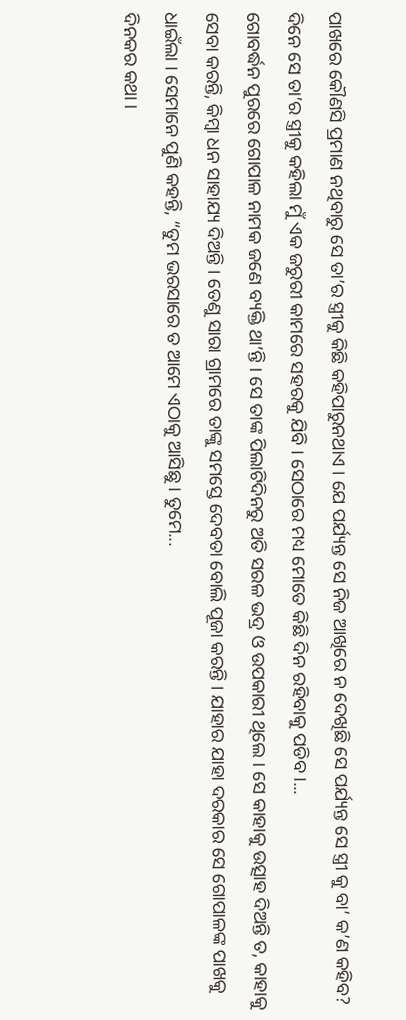ପାଖରେ କୌଣସି ପ୍ରମାଣ ନଥିବାରୁ ସେ ତା’ର ସ୍ତ୍ରୀକୁ କିଛି କହିପାରୁନଥାଏ । ଯେ ପର୍ଯ୍ୟନ୍ତ ସେ ନିଜ ଆଖିରେ ନ ଦେଖିଛି ସେ ପର୍ଯ୍ୟନ୍ତ ସେ ସ୍ତ୍ରୀ କୁ ବା’ କ’ଣ କହିବ? ଦିନେ ସେ ତା’ର ସ୍ତ୍ରୀକୁ କହିଲା ମୁଁ ଏକ ଜରୁରୀ କାମରେ ସହରକୁ ଯିବି । ସେଠାରେ ମଧ୍ୟ ମୋତେ କିଛି ଦିନ ରହିବାକୁ ପଡିବ ।...
ଗୋବର୍ଦ୍ଧନ ପୁରରେ ଗୋପାଳ ନାମକ ଜଣେ ବ୍ୟକ୍ତି ଥା’ନ୍ତି । ସେ ତାଙ୍କ ପିଲାଟିଦିନରୁ ଅତି ସରଳ ଭଦ୍ର ଓ ଉପକାରୀ ଥିଲେ । ସେ କାହାକୁ ଉତ୍ସାହ ଦିଅନ୍ତି ତ, କାହାକୁ ସେବା କରନ୍ତି, କିମ୍ବା ଧନ ସାହାଯ୍ୟ ଦିଅନ୍ତି । ତେଣୁ ସାରା ଗ୍ରାମରେ ତାଙ୍କୁ ସମସ୍ତେ ଦେବତା ବୋଲି ପୂଜା କରନ୍ତି । ଯାହାର ଯାହା ଦରକାର ସେ ଗୋପାଳଙ୍କ ପାଖକୁ ଧାଇଁଲା । ସେମାନେ ପୁଣି କହନ୍ତି, “ତୁମ ଭରସାରେ ତ ଆମେ ଏଠାକୁ ଆସିଛୁ । ତୁମେ...
ଦିନକର କଥା ।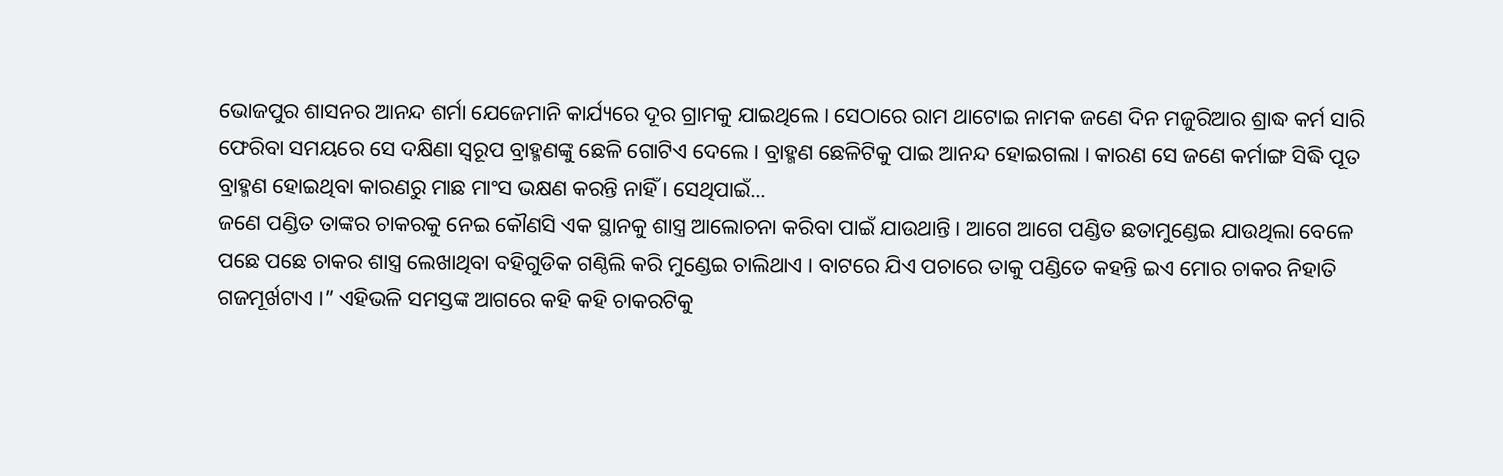ଭୋଜପୁର ଶାସନର ଆନନ୍ଦ ଶର୍ମା ଯେଜେମାନି କାର୍ଯ୍ୟରେ ଦୂର ଗ୍ରାମକୁ ଯାଇଥିଲେ । ସେଠାରେ ରାମ ଥାଟୋଇ ନାମକ ଜଣେ ଦିନ ମଜୁରିଆର ଶ୍ରାଦ୍ଧ କର୍ମ ସାରି ଫେରିବା ସମୟରେ ସେ ଦକ୍ଷିଣା ସ୍ୱରୂପ ବ୍ରାହ୍ମଣଙ୍କୁ ଛେଳି ଗୋଟିଏ ଦେଲେ । ବ୍ରାହ୍ମଣ ଛେଳିଟିକୁ ପାଇ ଆନନ୍ଦ ହୋଇଗଲା । କାରଣ ସେ ଜଣେ କର୍ମାଙ୍ଗ ସିଦ୍ଧି ପୂତ ବ୍ରାହ୍ମଣ ହୋଇଥିବା କାରଣରୁ ମାଛ ମାଂସ ଭକ୍ଷଣ କରନ୍ତି ନାହିଁ । ସେଥିପାଇଁ...
ଜଣେ ପଣ୍ଡିତ ତାଙ୍କର ଚାକରକୁ ନେଇ କୌଣସି ଏକ ସ୍ଥାନକୁ ଶାସ୍ତ୍ର ଆଲୋଚନା କରିବା ପାଇଁ ଯାଉଥାନ୍ତି । ଆଗେ ଆଗେ ପଣ୍ଡିତ ଛତାମୁଣ୍ଡେଇ ଯାଉଥିଲା ବେଳେ ପଛେ ପଛେ ଚାକର ଶାସ୍ତ୍ର ଲେଖାଥିବା ବହିଗୁଡିକ ଗଣ୍ଠିଲି କରି ମୁଣ୍ଡେଇ ଚାଲିଥାଏ । ବାଟରେ ଯିଏ ପଚାରେ ତାକୁ ପଣ୍ଡିତେ କହନ୍ତି ଇଏ ମୋର ଚାକର ନିହାତି ଗଜମୂର୍ଖଟାଏ ।” ଏହିଭଳି ସମସ୍ତଙ୍କ ଆଗରେ କହି କହି ଚାକରଟିକୁ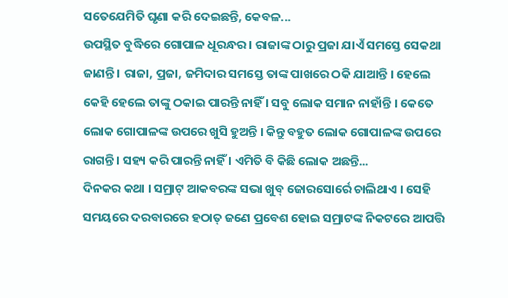ସତେଯେମିତି ଘୃଣା କରି ଦେଇଛନ୍ତି, କେବଳ...
ଉପସ୍ଥିତ ବୁଦ୍ଧିରେ ଗୋପାଳ ଧୂରନ୍ଧର । ରାଜାଙ୍କ ଠାରୁ ପ୍ରଜା ଯାଏଁ ସମସ୍ତେ ସେକଥା ଜାଣନ୍ତି । ରାଜା, ପ୍ରଜା, ଜମିଦାର ସମସ୍ତେ ତାଙ୍କ ପାଖରେ ଠକି ଯାଆନ୍ତି । ହେଲେ କେହି ହେଲେ ତାଙ୍କୁ ଠକାଇ ପାରନ୍ତି ନାହିଁ । ସବୁ ଲୋକ ସମାନ ନାହାଁନ୍ତି । କେତେ ଲୋକ ଗୋପାଳଙ୍କ ଉପରେ ଖୁସି ହୁଅନ୍ତି । କିନ୍ତୁ ବହୁତ ଲୋକ ଗୋପାଳଙ୍କ ଉପରେ ରାଗନ୍ତି । ସହ୍ୟ କରି ପାରନ୍ତି ନାହିଁ । ଏମିତି ବି କିଛି ଲୋକ ଅଛନ୍ତି...
ଦିନକର କଥା । ସମ୍ରାଟ୍ ଆକବରଙ୍କ ସଭା ଖୁବ୍ ଜୋରସୋର୍ରେ ଚାଲିଥାଏ । ସେହି ସମୟରେ ଦରବାରରେ ହଠାତ୍ ଜଣେ ପ୍ରବେଶ ହୋଇ ସମ୍ରାଟଙ୍କ ନିକଟରେ ଆପତ୍ତି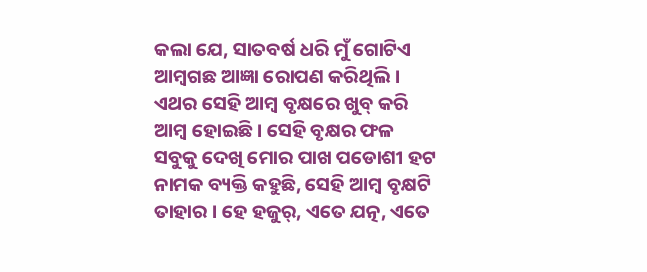କଲା ଯେ, ସାତବର୍ଷ ଧରି ମୁଁ ଗୋଟିଏ ଆମ୍ବଗଛ ଆଜ୍ଞା ରୋପଣ କରିଥିଲି । ଏଥର ସେହି ଆମ୍ବ ବୃକ୍ଷରେ ଖୁବ୍ କରି ଆମ୍ବ ହୋଇଛି । ସେହି ବୃକ୍ଷର ଫଳ ସବୁକୁ ଦେଖି ମୋର ପାଖ ପଡୋଶୀ ହଟ ନାମକ ବ୍ୟକ୍ତି କହୁଛି, ସେହି ଆମ୍ବ ବୃକ୍ଷଟି ତାହାର । ହେ ହଜୁର୍, ଏତେ ଯତ୍ନ, ଏତେ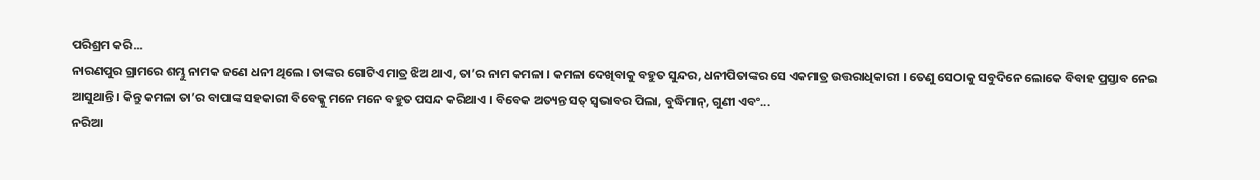ପରିଶ୍ରମ କରି...
ନାରଣପୁର ଗ୍ରାମରେ ଶମ୍ଭୁ ନାମକ ଜଣେ ଧନୀ ଥିଲେ । ତାଙ୍କର ଗୋଟିଏ ମାତ୍ର ଝିଅ ଥାଏ, ତା’ର ନାମ କମଳା । କମଳା ଦେଖିବାକୁ ବହୁତ ସୁନ୍ଦର, ଧନୀପିତାଙ୍କର ସେ ଏକମାତ୍ର ଉତ୍ତରାଧିକାରୀ । ତେଣୁ ସେଠାକୁ ସବୁଦିନେ ଲୋକେ ବିବାହ ପ୍ରସ୍ତାବ ନେଇ ଆସୁଥାନ୍ତି । କିନ୍ତୁ କମଳା ତା’ର ବାପାଙ୍କ ସହକାରୀ ବିବେକ୍କୁ ମନେ ମନେ ବହୁତ ପସନ୍ଦ କରିଥାଏ । ବିବେକ ଅତ୍ୟନ୍ତ ସତ୍ ସ୍ୱଭାବର ପିଲା, ବୁଦ୍ଧିମାନ୍, ଗୁଣୀ ଏବଂ...
ନରିଆ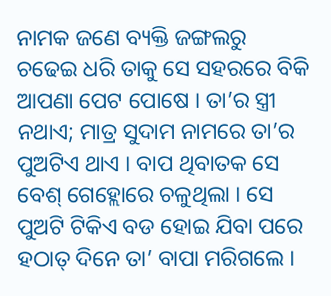ନାମକ ଜଣେ ବ୍ୟକ୍ତି ଜଙ୍ଗଲରୁ ଚଢେଇ ଧରି ତାକୁ ସେ ସହରରେ ବିକି ଆପଣା ପେଟ ପୋଷେ । ତା’ର ସ୍ତ୍ରୀ ନଥାଏ; ମାତ୍ର ସୁଦାମ ନାମରେ ତା’ର ପୁଅଟିଏ ଥାଏ । ବାପ ଥିବାତକ ସେ ବେଶ୍ ଗେହ୍ଲୋରେ ଚଳୁଥିଲା । ସେ ପୁଅଟି ଟିକିଏ ବଡ ହୋଇ ଯିବା ପରେ ହଠାତ୍ ଦିନେ ତା’ ବାପା ମରିଗଲେ ।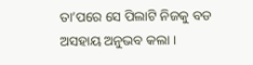ତା’ପରେ ସେ ପିଲାଟି ନିଜକୁ ବଡ ଅସହାୟ ଅନୁଭବ କଲା ।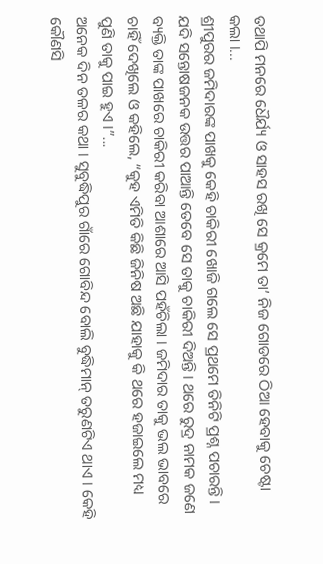ତଥାପି ମନରେ ଧୈର୍ଯ୍ୟ ଓ ସାହସ ରଖି ସେ କ୍ରମେ ତା’ ନିଜ ଗୋଡରେ ଠିଆ ହେବାକୁ ଚେଷ୍ଟା କଲା ।...
ଶ୍ରୀପୁରର ଜମିଦାରଙ୍କ ପାଖକୁ କେହି ଚାକିରୀ ଖୋଜି ଗଲେ ସେ ପ୍ରଥମେ ତିନିଟି ପ୍ରଶ୍ନ ପଚାରନ୍ତି । ଯଦି ସନ୍ତୋଷଜନକ ଉତ୍ତର ପାଆନ୍ତି ତେବେ ସେ ତାକୁ ଚାକିରୀ ଦିଅନ୍ତି । ଥରେ ରୁଦ୍ର ନାମକ ଜଣେ ବ୍ୟକ୍ତି ତାଙ୍କ ପାଖରେ ଚାକିରୀ କରିବା ଆଶାରେ ଆସି ପହଁଚିଲା । ଜମିଦାର ତାକୁ ଭଲ ଭାବରେ ଚାହିଁ ଦେଖିଲେ ଓ କହିଲେ, “କୁହ ଏମିତି କିଛି ଜିନିଷ ଅଛି ଯାହାକୁ କି ଥରେ ହଜାଇଲେ ମଧ୍ୟ ପୁଣି ତାକୁ ପାଇ ହୁଏ ।”...
ଅନେକ ଦିନ ତଳର କଥା । ସୁବୁଦ୍ଧିପୁର ଗାଁରେ ଗୋବିନ୍ଦ ବୋଲି ବୁଦ୍ଧିମାନ୍ ତରୁଣଟିଏ ଥାଏ । କେହି କୌଣସି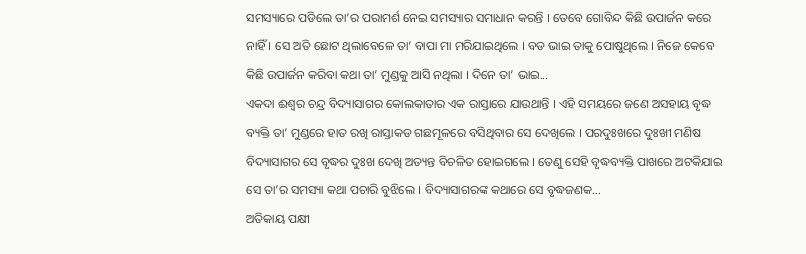ସମସ୍ୟାରେ ପଡିଲେ ତା’ର ପରାମର୍ଶ ନେଇ ସମସ୍ୟାର ସମାଧାନ କରନ୍ତି । ତେବେ ଗୋବିନ୍ଦ କିଛି ଉପାର୍ଜନ କରେ ନାହିଁ । ସେ ଅତି ଛୋଟ ଥିଲାବେଳେ ତା’ ବାପା ମା ମରିଯାଇଥିଲେ । ବଡ ଭାଇ ତାକୁ ପୋଷୁଥିଲେ । ନିଜେ କେବେ କିଛି ଉପାର୍ଜନ କରିବା କଥା ତା’ ମୁଣ୍ଡକୁ ଆସି ନଥିଲା । ଦିନେ ତା’ ଭାଇ...
ଏକଦା ଈଶ୍ୱର ଚନ୍ଦ୍ର ବିଦ୍ୟାସାଗର କୋଲକାତାର ଏକ ରାସ୍ତାରେ ଯାଉଥାନ୍ତି । ଏହି ସମୟରେ ଜଣେ ଅସହାୟ ବୃଦ୍ଧ ବ୍ୟକ୍ତି ତା’ ମୁଣ୍ଡରେ ହାତ ରଖି ରାସ୍ତାକଡ ଗଛମୂଳରେ ବସିଥିବାର ସେ ଦେଖିଲେ । ପରଦୁଃଖରେ ଦୁଃଖୀ ମଣିଷ ବିଦ୍ୟାସାଗର ସେ ବୃଦ୍ଧର ଦୁଃଖ ଦେଖି ଅତ୍ୟନ୍ତ ବିଚଳିତ ହୋଇଗଲେ । ତେଣୁ ସେହି ବୃଦ୍ଧବ୍ୟକ୍ତି ପାଖରେ ଅଟକିଯାଇ ସେ ତା’ର ସମସ୍ୟା କଥା ପଚାରି ବୁଝିଲେ । ବିଦ୍ୟାସାଗରଙ୍କ କଥାରେ ସେ ବୃଦ୍ଧଜଣକ...
ଅତିକାୟ ପକ୍ଷୀ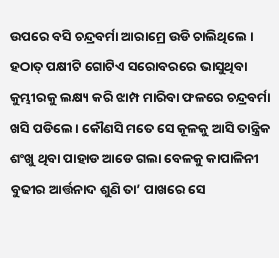ଉପରେ ବସି ଚନ୍ଦ୍ରବର୍ମା ଆରାମ୍ରେ ଉଡି ଚାଲିଥିଲେ । ହଠାତ୍ ପକ୍ଷୀଟି ଗୋଟିଏ ସରୋବରରେ ଭାସୁଥିବା କୁମ୍ଭୀରକୁ ଲକ୍ଷ୍ୟ କରି ଝାମ୍ପ ମାରିବା ଫଳରେ ଚନ୍ଦ୍ରବର୍ମା ଖସି ପଡିଲେ । କୌଣସି ମତେ ସେ କୂଳକୁ ଆସି ତାନ୍ତ୍ରିକ ଶଂଖୁ ଥିବା ପାହାଡ ଆଡେ ଗଲା ବେଳକୁ କାପାଳିନୀ ବୁଢୀର ଆର୍ତ୍ତନାଦ ଶୁଣି ତା’ ପାଖରେ ସେ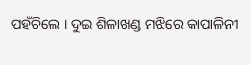ପହଁଚିଲେ । ଦୁଇ ଶିଳାଖଣ୍ଡ ମଝିରେ କାପାଳିନୀ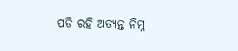ପଡି ରହି ଅତ୍ୟନ୍ତ ନିମ୍ନ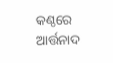କଣ୍ଠରେ ଆର୍ତ୍ତନାଦ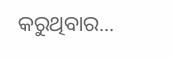କରୁଥିବାର...